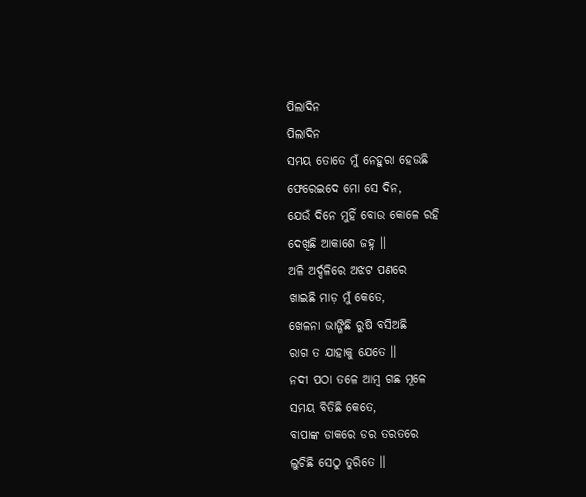ପିଲାଦିନ
ପିଲାଦିନ
ସମୟ ତୋତେ ମୁଁ ନେହୁରା ହେଉଛି
ଫେରେଇଦେ ମୋ ସେ ଦିନ,
ଯେଉଁ ଦିନେ ମୁହିଁ ବୋଉ କୋଳେ ରହି
ଦେଖିଛି ଆକାଶେ ଜହ୍ନ ।।
ଅଳି ଅର୍ଦ୍ଦଳିରେ ଅଝଟ ପଣରେ
ଖାଇଛି ମାଡ଼ ମୁଁ କେତେ,
ଖେଳନା ଭାଙ୍ଗିଛି ରୁଷି ବସିଅଛି
ରାଗ ତ ଯାହାକୁ ଯେତେ ।।
ନଦୀ ପଠା ତଳେ ଆମ୍ବ ଗଛ ମୂଳେ
ସମୟ ବିତିଛି କେତେ,
ବାପାଙ୍କ ଡାକରେ ଡର ତରତରେ
ଲୁଚିଛି ସେଠୁ ତୁରିତେ ।।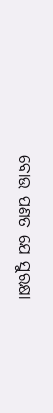ବୋଉ ପଣତ ଯେ ସୁରକ୍ଷା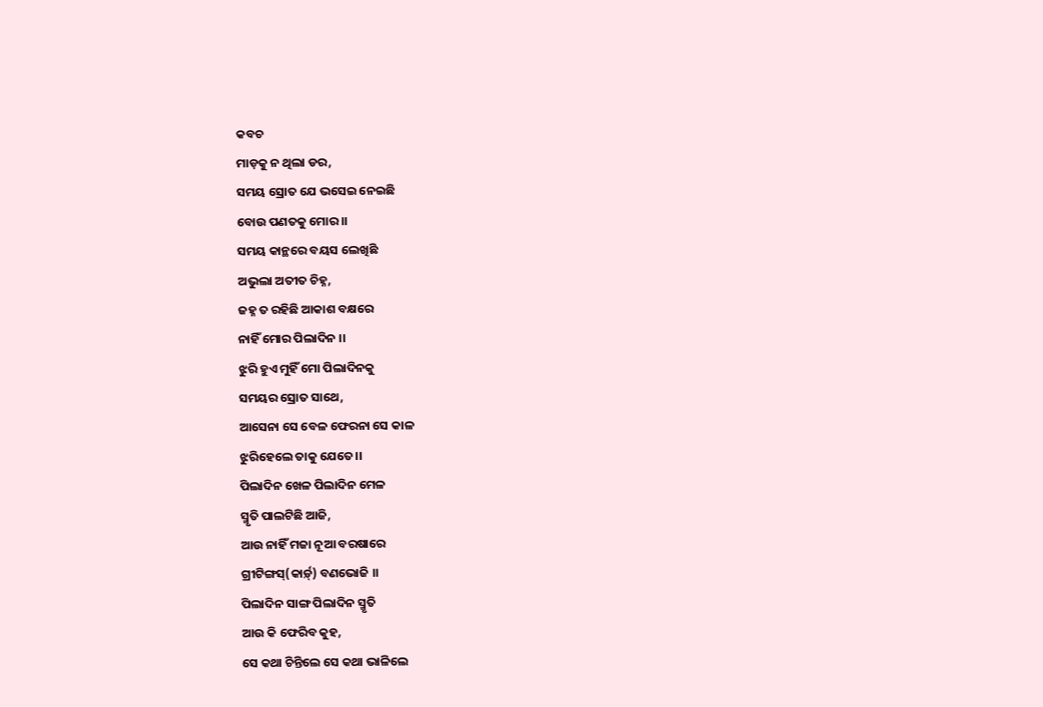କବଚ
ମାଡ଼କୁ ନ ଥିଲା ଡର,
ସମୟ ସ୍ରୋତ ଯେ ଭସେଇ ନେଇଛି
ବୋଉ ପଣତକୁ ମୋର ।।
ସମୟ କାନ୍ଥରେ ବୟସ ଲେଖିଛି
ଅଭୁଲା ଅତୀତ ଚିହ୍ନ,
ଜହ୍ନ ତ ରହିଛି ଆକାଶ ବକ୍ଷରେ
ନାହିଁ ମୋର ପିଲାଦିନ ।।
ଝୁରି ହୁଏ ମୁହିଁ ମୋ ପିଲାଦିନକୁ
ସମୟର ସ୍ରୋତ ସାଥେ,
ଆସେନା ସେ ବେଳ ଫେରନା ସେ କାଳ
ଝୁରିହେଲେ ତାକୁ ଯେତେ।।
ପିଲାଦିନ ଖେଳ ପିଲାଦିନ ମେଳ
ସ୍ମୃତି ପାଲଟିଛି ଆଜି,
ଆଉ ନାହିଁ ମଜା ନୂଆ ବରଷାରେ
ଗ୍ରୀଟିଙ୍ଗସ୍(କାର୍ଡ଼୍) ବଣଭୋଜି ।।
ପିଲାଦିନ ସାଙ୍ଗ ପିଲାଦିନ ସ୍ମୃତି
ଆଉ କି ଫେରିବ କୁହ,
ସେ କଥା ଚିନ୍ତିଲେ ସେ କଥା ଭାଳିଲେ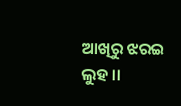ଆଖିରୁ ଝରଇ ଲୁହ ।।